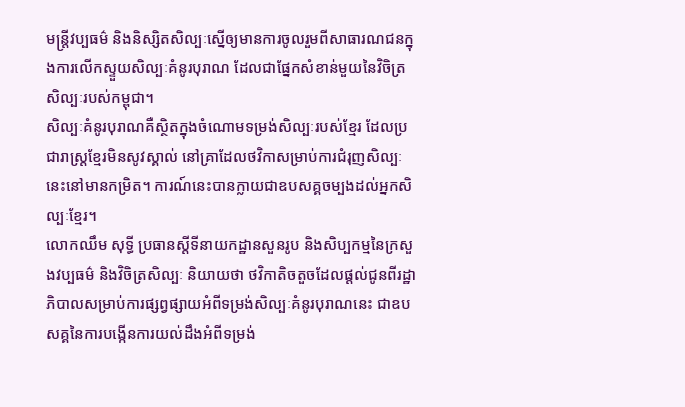មន្ត្រីវប្បធម៌ និងនិស្សិតសិល្បៈស្នើឲ្យមានការចូលរួមពីសាធារណជនក្នុងការលើកស្ទួយសិល្បៈគំនូរបុរាណ ដែលជាផ្នែកសំខាន់មួយនៃវិចិត្រសិល្បៈរបស់កម្ពុជា។
សិល្បៈគំនូរបុរាណគឺស្ថិតក្នុងចំណោមទម្រង់សិល្បៈរបស់ខ្មែរ ដែលប្រជារាស្ត្រខ្មែរមិនសូវស្គាល់ នៅគ្រាដែលថវិកាសម្រាប់ការជំរុញសិល្បៈនេះនៅមានកម្រិត។ ការណ៍នេះបានក្លាយជាឧបសគ្គចម្បងដល់អ្នកសិល្បៈខ្មែរ។
លោកឈឹម សុទ្ធី ប្រធានស្តីទីនាយកដ្ឋានសួនរូប និងសិប្បកម្មនៃក្រសួងវប្បធម៌ និងវិចិត្រសិល្បៈ និយាយថា ថវិកាតិចតួចដែលផ្តល់ជូនពីរដ្ឋាភិបាលសម្រាប់ការផ្សព្វផ្សាយអំពីទម្រង់សិល្បៈគំនូរបុរាណនេះ ជាឧបសគ្គនៃការបង្កើនការយល់ដឹងអំពីទម្រង់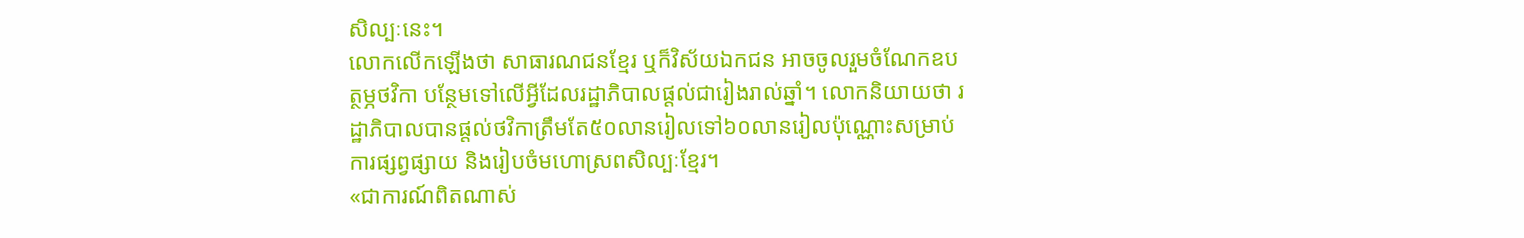សិល្បៈនេះ។
លោកលើកឡើងថា សាធារណជនខ្មែរ ឬក៏វិស័យឯកជន អាចចូលរួមចំណែកឧបត្ថម្ភថវិកា បន្ថែមទៅលើអ្វីដែលរដ្ឋាភិបាលផ្តល់ជារៀងរាល់ឆ្នាំ។ លោកនិយាយថា រដ្ឋាភិបាលបានផ្តល់ថវិកាត្រឹមតែ៥០លានរៀលទៅ៦០លានរៀលប៉ុណ្ណោះសម្រាប់ការផ្សព្វផ្សាយ និងរៀបចំមហោស្រពសិល្បៈខ្មែរ។
«ជាការណ៍ពិតណាស់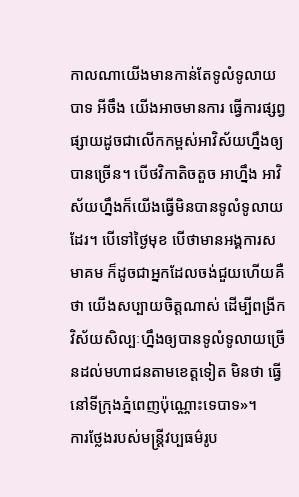កាលណាយើងមានកាន់តែទូលំទូលាយបាទ អីចឹង យើងអាចមានការ ធ្វើការផ្សព្វផ្សាយដូចជាលើកកម្ពស់អាវិស័យហ្នឹងឲ្យបានច្រើន។ បើថវិកាតិចតួច អាហ្នឹង អាវិស័យហ្នឹងក៏យើងធ្វើមិនបានទូលំទូលាយដែរ។ បើទៅថ្ងៃមុខ បើថាមានអង្គការសមាគម ក៏ដូចជាអ្នកដែលចង់ជួយហើយគឺថា យើងសប្បាយចិត្តណាស់ ដើម្បីពង្រីកវិស័យសិល្បៈហ្នឹងឲ្យបានទូលំទូលាយច្រើនដល់មហាជនតាមខេត្តទៀត មិនថា ធ្វើនៅទីក្រុងភ្នំពេញប៉ុណ្ណោះទេបាទ»។
ការថ្លែងរបស់មន្ត្រីវប្បធម៌រូប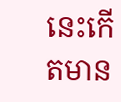នេះកើតមាន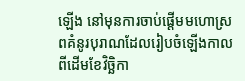ឡើង នៅមុនការចាប់ផ្តើមមហោស្រពគំនូរបុរាណដែលរៀបចំឡើងកាលពីដើមខែវិចិ្ឆកា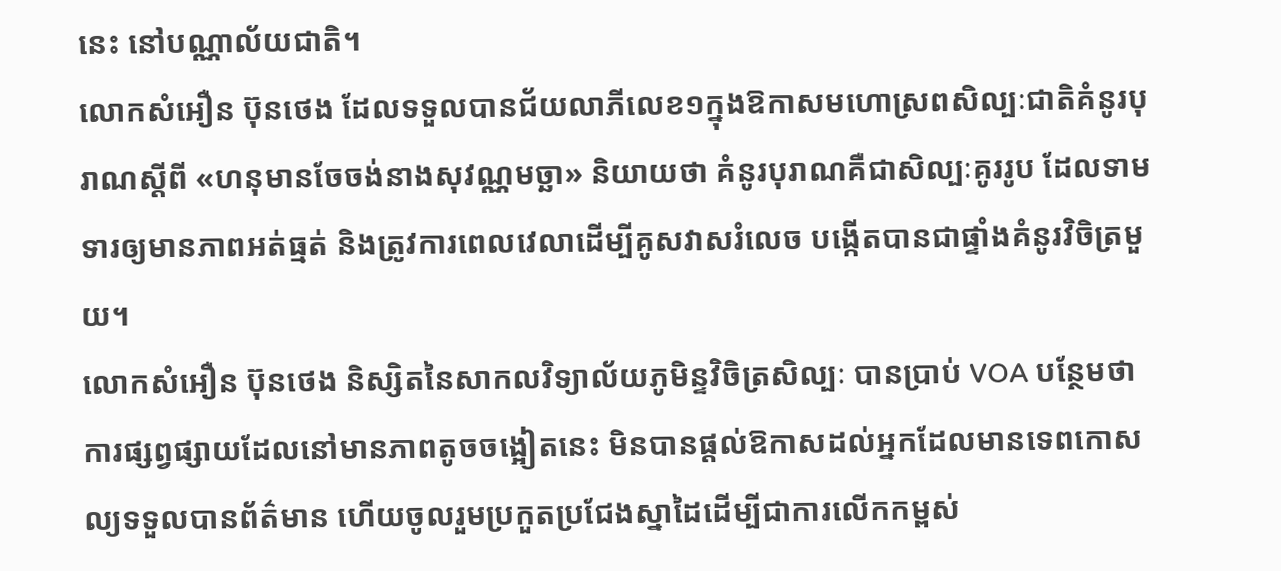នេះ នៅបណ្ណាល័យជាតិ។
លោកសំអឿន ប៊ុនថេង ដែលទទួលបានជ័យលាភីលេខ១ក្នុងឱកាសមហោស្រពសិល្បៈជាតិគំនូរបុរាណស្តីពី «ហនុមានចែចង់នាងសុវណ្ណមច្ឆា» និយាយថា គំនូរបុរាណគឺជាសិល្បៈគូររូប ដែលទាមទារឲ្យមានភាពអត់ធ្មត់ និងត្រូវការពេលវេលាដើម្បីគូសវាសរំលេច បង្កើតបានជាផ្ទាំងគំនូរវិចិត្រមួយ។
លោកសំអឿន ប៊ុនថេង និស្សិតនៃសាកលវិទ្យាល័យភូមិន្ទវិចិត្រសិល្បៈ បានប្រាប់ VOA បន្ថែមថា ការផ្សព្វផ្សាយដែលនៅមានភាពតូចចង្អៀតនេះ មិនបានផ្តល់ឱកាសដល់អ្នកដែលមានទេពកោសល្យទទួលបានព័ត៌មាន ហើយចូលរួមប្រកួតប្រជែងស្នាដៃដើម្បីជាការលើកកម្ពស់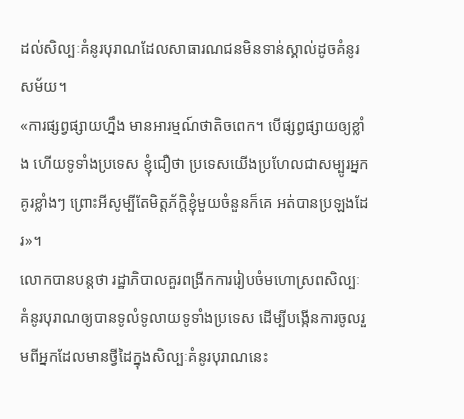ដល់សិល្បៈគំនូរបុរាណដែលសាធារណជនមិនទាន់ស្គាល់ដូចគំនូរសម័យ។
«ការផ្សព្វផ្សាយហ្នឹង មានអារម្មណ៍ថាតិចពេក។ បើផ្សព្វផ្សាយឲ្យខ្លាំង ហើយទូទាំងប្រទេស ខ្ញុំជឿថា ប្រទេសយើងប្រហែលជាសម្បូរអ្នកគូរខ្លាំងៗ ព្រោះអីសូម្បីតែមិត្តភ័ក្តិខ្ញុំមួយចំនួនក៏គេ អត់បានប្រឡងដែរ»។
លោកបានបន្តថា រដ្ឋាភិបាលគួរពង្រីកការរៀបចំមហោស្រពសិល្បៈគំនូរបុរាណឲ្យបានទូលំទូលាយទូទាំងប្រទេស ដើម្បីបង្កើនការចូលរួមពីអ្នកដែលមានថ្វីដៃក្នុងសិល្បៈគំនូរបុរាណនេះ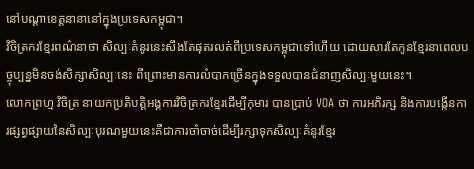នៅបណ្តាខេត្តនានានៅក្នុងប្រទេសកម្ពុជា។
វិចិត្រករខ្មែរពណ៌នាថា សិល្បៈគំនូរនេះសឹងតែផុតរលត់ពីប្រទេសកម្ពុជាទៅហើយ ដោយសារតែកូនខ្មែរនាពេលបច្ចុប្បន្នមិនចង់សិក្សាសិល្បៈនេះ ពីព្រោះមានការលំបាកច្រើនក្នុងទទួលបានជំនាញសិល្បៈមួយនេះ។
លោកព្រហ្ម វិចិត្រ នាយកប្រតិបត្តិអង្គការវិចិត្រករខ្មែរដើម្បីកុមារ បានប្រាប់ VOA ថា ការអភិរក្ស និងការបង្កើនការផ្សព្វផ្សាយនៃសិល្បៈបុរណមួយនេះគឺជាការចាំចាច់ដើម្បីរក្សាទុកសិល្បៈគំនូរខ្មែរ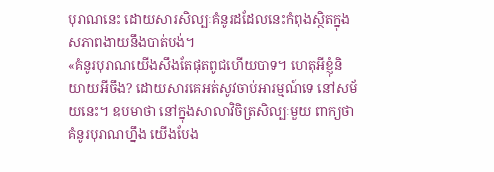បុរាណនេះ ដោយសារសិល្បៈគំនូរដដែលនេះកំពុងសិ្ថតក្នុងសភាពងាយនឹងបាត់បង់។
«គំនូរបុរាណយើងសឹងតែផុតពូជហើយបាទ។ ហេតុអីខ្ញុំនិយាយអីចឹង? ដោយសារគេអត់សូវចាប់អារម្មណ៍ទេ នៅសម័យនេះ។ ឧបមាថា នៅក្នុងសាលាវិចិត្រសិល្បៈមួយ ពាក្យថា គំនូរបុរាណហ្នឹង យើងបែង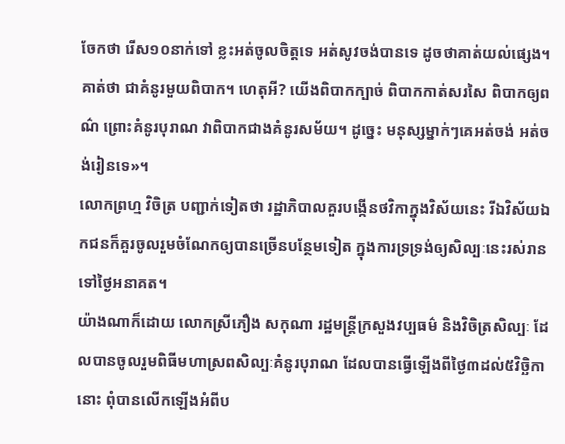ចែកថា រើស១០នាក់ទៅ ខ្លះអត់ចូលចិត្តទេ អត់សូវចង់បានទេ ដូចថាគាត់យល់ផ្សេង។ គាត់ថា ជាគំនូរមួយពិបាក។ ហេតុអី? យើងពិបាកក្បាច់ ពិបាកកាត់សរសៃ ពិបាកឲ្យពណ៌ ព្រោះគំនូរបុរាណ វាពិបាកជាងគំនូរសម័យ។ ដូច្នេះ មនុស្សម្នាក់ៗគេអត់ចង់ អត់ចង់រៀនទេ»។
លោកព្រហ្ម វិចិត្រ បញ្ជាក់ទៀតថា រដ្ឋាភិបាលគួរបង្កើនថវិកាក្នុងវិស័យនេះ រីឯវិស័យឯកជនក៏គួរចូលរួមចំណែកឲ្យបានច្រើនបន្ថែមទៀត ក្នុងការទ្រទ្រង់ឲ្យសិល្បៈនេះរស់រានទៅថ្ងៃអនាគត។
យ៉ាងណាក៏ដោយ លោកស្រីភឿង សកុណា រដ្ឋមន្ត្រីក្រសួងវប្បធម៌ និងវិចិត្រសិល្បៈ ដែលបានចូលរួមពិធីមហាស្រពសិល្បៈគំនូរបុរាណ ដែលបានធ្វើឡើងពីថ្ងៃ៣ដល់៥វិច្ឆិកានោះ ពុំបានលើកឡើងអំពីប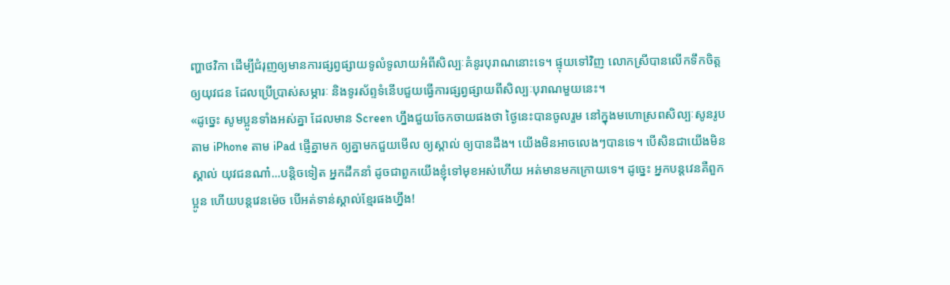ញ្ហាថវិកា ដើម្បីជំរុញឲ្យមានការផ្សព្វផ្សាយទូលំទូលាយអំពីសិល្បៈគំនូរបុរាណនោះទេ។ ផ្ទុយទៅវិញ លោកស្រីបានលើកទឹកចិត្តឲ្យយុវជន ដែលប្រើប្រាស់សម្ភារៈ និងទូរស័ព្ទទំនើបជួយធ្វើការផ្សព្វផ្សាយពីសិល្បៈបុរាណមួយនេះ។
«ដូច្នេះ សូមប្អូនទាំងអស់គ្នា ដែលមាន Screen ហ្នឹងជួយចែកចាយផងថា ថ្ងៃនេះបានចូលរួម នៅក្នុងមហោស្រពសិល្បៈសូនរូប តាម iPhone តាម iPad ផ្ញើគ្នាមក ឲ្យគ្នាមកជួយមើល ឲ្យស្គាល់ ឲ្យបានដឹង។ យើងមិនអាចលេងៗបានទេ។ បើសិនជាយើងមិនស្គាល់ យុវជនណា៎...បន្តិចទៀត អ្នកដឹកនាំ ដូចជាពួកយើងខ្ញុំទៅមុខអស់ហើយ អត់មានមកក្រោយទេ។ ដូច្នេះ អ្នកបន្តវេនគឺពួកប្អូន ហើយបន្តវេនម៉េច បើអត់ទាន់ស្គាល់ខ្មែរផងហ្នឹង!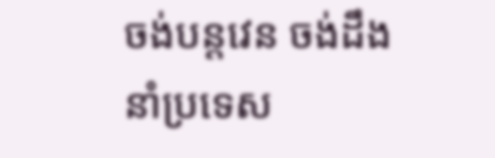ចង់បន្តវេន ចង់ដឹងនាំប្រទេស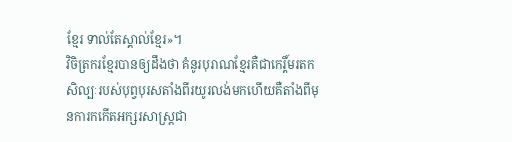ខ្មែរ ទាល់តែស្គាល់ខ្មែរ»។
វិចិត្រករខ្មែរបានឲ្យដឹងថា គំនូរបុរាណខ្មែរគឺជាកេរ្តិ៍មរតកសិល្បៈរបស់បុព្វបុរសតាំងពីរយូរលង់មកហើយគឺតាំងពីមុនការកកើតអក្សរសាស្ត្រជា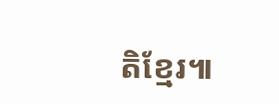តិខ្មែរ៕